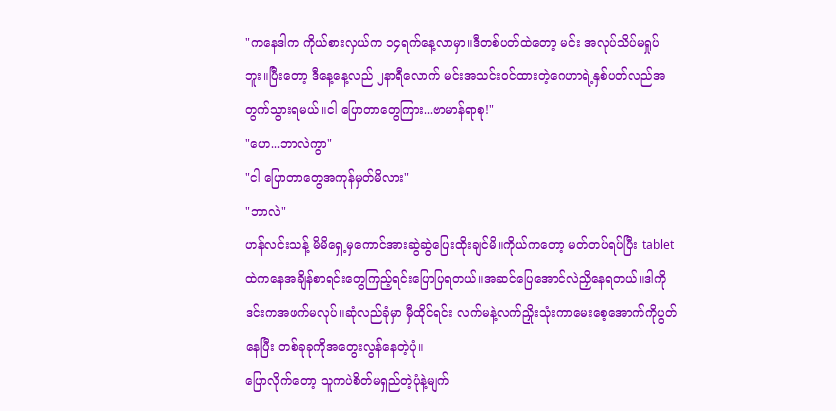"ကနေဒါက ကိုယ်စားလှယ်က ၁၄ရက်နေ့လာမှာ။ဒီတစ်ပတ်ထဲတော့ မင်း အလုပ်သိပ်မရှုပ်ဘူး။ပြီးတော့ ဒီနေ့နေ့လည် ၂နာရီလောက် မင်းအသင်းဝင်ထားတဲ့ဂေဟာရဲ့နှစ်ပတ်လည်အတွက်သွားရမယ်။ငါ ပြောတာတွေကြား...ဗာမာန်ရာစု!"
"ဟေ...ဘာလဲကွာ"
"ငါ ပြောတာတွေအကုန်မှတ်မိလား"
"ဘာလဲ"
ဟန်လင်းသန့် မိမိရှေ့မှကောင်အားဆွဲဆွဲပြေးထိုးချင်မိ။ကိုယ်ကတော့ မတ်တပ်ရပ်ပြီး tablet ထဲကနေအချိန်စာရင်းတွေကြည့်ရင်းပြောပြရတယ်။အဆင်ပြေအောင်လဲညှိနေရတယ်။ဒါကို ဒင်းကအဖက်မလုပ်။ဆုံလည်ခုံမှာ မှီထိုင်ရင်း လက်မနဲ့လက်ညှိုးသုံးကာမေးစေ့အောက်ကိုပွတ်နေပြီး တစ်ခုခုကိုအတွေးလွန်နေတဲ့ပုံ။
ပြောလိုက်တော့ သူကပဲစိတ်မရှည်တဲ့ပုံနဲ့မျက်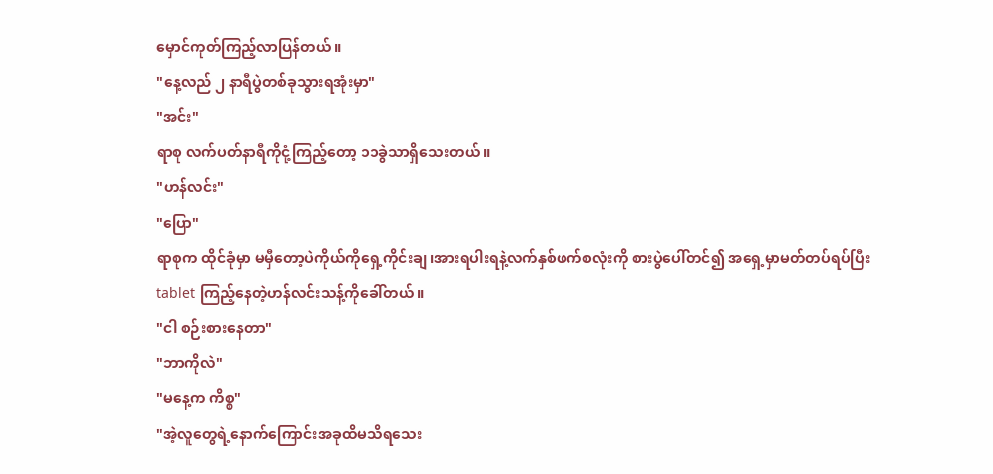မှောင်ကုတ်ကြည့်လာပြန်တယ်။
"နေ့လည် ၂ နာရီပွဲတစ်ခုသွားရအုံးမှာ"
"အင်း"
ရာစု လက်ပတ်နာရီကိုငုံ့ကြည့်တော့ ၁၁ခွဲသာရှိသေးတယ်။
"ဟန်လင်း"
"ပြော"
ရာစုက ထိုင်ခုံမှာ မမှီတော့ပဲကိုယ်ကိုရှေ့ကိုင်းချ၊အားရပါးရနဲ့လက်နှစ်ဖက်စလုံးကို စားပွဲပေါ်တင်၍ အရှေ့မှာမတ်တပ်ရပ်ပြီး tablet ကြည့်နေတဲ့ဟန်လင်းသန့်ကိုခေါ်တယ်။
"ငါ စဉ်းစားနေတာ"
"ဘာကိုလဲ"
"မနေ့က ကိစ္စ"
"အဲ့လူတွေရဲ့နောက်ကြောင်းအခုထိမသိရသေး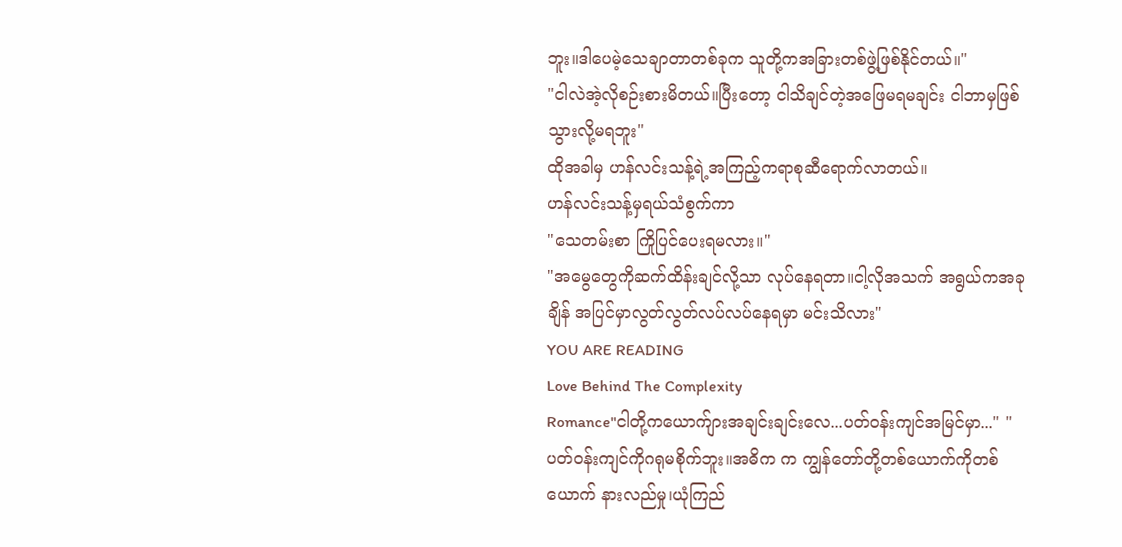ဘူး။ဒါပေမဲ့သေချာတာတစ်ခုက သူတို့ကအခြားတစ်ဖွဲ့ဖြစ်နိုင်တယ်။"
"ငါလဲအဲ့လိုစဉ်းစားမိတယ်။ပြီးတော့ ငါသိချင်တဲ့အဖြေမရမချင်း ငါဘာမှဖြစ်သွားလို့မရဘူး"
ထိုအခါမှ ဟန်လင်းသန့်ရဲ့အကြည့်ကရာစုဆီရောက်လာတယ်။
ဟန်လင်းသန့်မှရယ်သံစွက်ကာ
"သေတမ်းစာ ကြိုပြင်ပေးရမလား။"
"အမွေတွေကိုဆက်ထိန်းချင်လို့သာ လုပ်နေရတာ။ငါ့လိုအသက် အရွယ်ကအခုချိန် အပြင်မှာလွတ်လွတ်လပ်လပ်နေရမှာ မင်းသိလား"
YOU ARE READING
Love Behind The Complexity
Romance"ငါတို့ကယောက်ျားအချင်းချင်းလေ...ပတ်ဝန်းကျင်အမြင်မှာ..." "ပတ်ဝန်းကျင်ကိုဂရုမစိုက်ဘူး။အဓိက က ကျွန်တော်တို့တစ်ယောက်ကိုတစ်ယောက် နားလည်မှု၊ယုံကြည်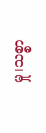မှု၊သစ္စာ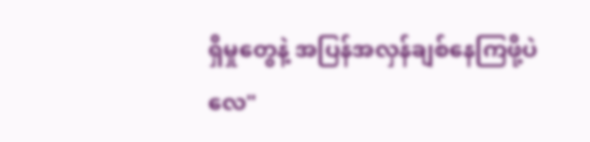ရှိမှုတွေနဲ့ အပြန်အလှန်ချစ်နေကြဖို့ပဲလေ"